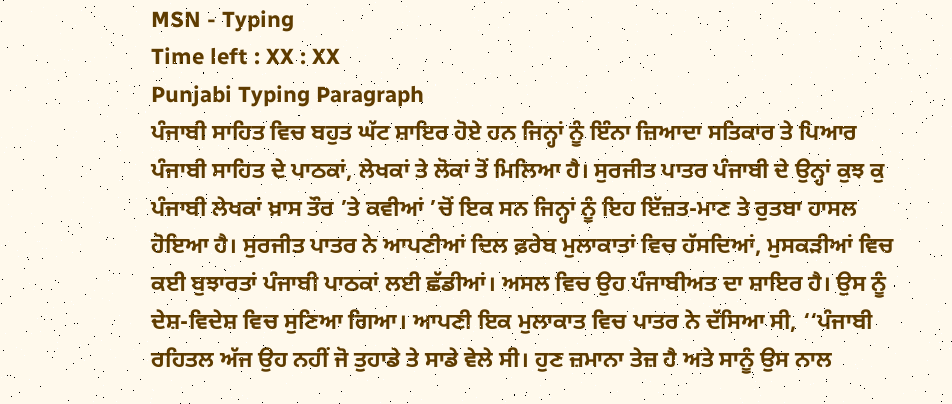MSN - Typing
Time left : XX : XX
Punjabi Typing Paragraph
ਪੰਜਾਬੀ ਸਾਹਿਤ ਵਿਚ ਬਹੁਤ ਘੱਟ ਸ਼ਾਇਰ ਹੋਏ ਹਨ ਜਿਨ੍ਹਾਂ ਨੂੰ ਇੰਨਾ ਜ਼ਿਆਦਾ ਸਤਿਕਾਰ ਤੇ ਪਿਆਰ ਪੰਜਾਬੀ ਸਾਹਿਤ ਦੇ ਪਾਠਕਾਂ, ਲੇਖਕਾਂ ਤੇ ਲੋਕਾਂ ਤੋਂ ਮਿਲਿਆ ਹੈ। ਸੁਰਜੀਤ ਪਾਤਰ ਪੰਜਾਬੀ ਦੇ ਉਨ੍ਹਾਂ ਕੁਝ ਕੁ ਪੰਜਾਬੀ ਲੇਖਕਾਂ ਖ਼ਾਸ ਤੌਰ ’ਤੇ ਕਵੀਆਂ ’ਚੋਂ ਇਕ ਸਨ ਜਿਨ੍ਹਾਂ ਨੂੰ ਇਹ ਇੱਜ਼ਤ-ਮਾਣ ਤੇ ਰੁਤਬਾ ਹਾਸਲ ਹੋਇਆ ਹੈ। ਸੁਰਜੀਤ ਪਾਤਰ ਨੇ ਆਪਣੀਆਂ ਦਿਲ ਫ਼ਰੇਬ ਮੁਲਾਕਾਤਾਂ ਵਿਚ ਹੱਸਦਿਆਂ, ਮੁਸਕੜੀਆਂ ਵਿਚ ਕਈ ਬੁਝਾਰਤਾਂ ਪੰਜਾਬੀ ਪਾਠਕਾਂ ਲਈ ਛੱਡੀਆਂ। ਅਸਲ ਵਿਚ ਉਹ ਪੰਜਾਬੀਅਤ ਦਾ ਸ਼ਾਇਰ ਹੈ। ਉਸ ਨੂੰ ਦੇਸ਼-ਵਿਦੇਸ਼ ਵਿਚ ਸੁਣਿਆ ਗਿਆ। ਆਪਣੀ ਇਕ ਮੁਲਾਕਾਤ ਵਿਚ ਪਾਤਰ ਨੇ ਦੱਸਿਆ ਸੀ, ‘‘ਪੰਜਾਬੀ ਰਹਿਤਲ ਅੱਜ ਉਹ ਨਹੀਂ ਜੋ ਤੁਹਾਡੇ ਤੇ ਸਾਡੇ ਵੇਲੇ ਸੀ। ਹੁਣ ਜ਼ਮਾਨਾ ਤੇਜ਼ ਹੈ ਅਤੇ ਸਾਨੂੰ ਉਸ ਨਾਲ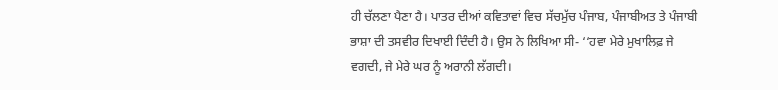ਹੀ ਚੱਲਣਾ ਪੈਣਾ ਹੈ। ਪਾਤਰ ਦੀਆਂ ਕਵਿਤਾਵਾਂ ਵਿਚ ਸੱਚਮੁੱਚ ਪੰਜਾਬ, ਪੰਜਾਬੀਅਤ ਤੇ ਪੰਜਾਬੀ ਭਾਸ਼ਾ ਦੀ ਤਸਵੀਰ ਦਿਖਾਈ ਦਿੰਦੀ ਹੈ। ਉਸ ਨੇ ਲਿਖਿਆ ਸੀ- ‘‘ਹਵਾ ਮੇਰੇ ਮੁਖਾਲਿਫ਼ ਜੇ ਵਗਦੀ, ਜੇ ਮੇਰੇ ਘਰ ਨੂੰ ਅਰਾਨੀ ਲੱਗਦੀ।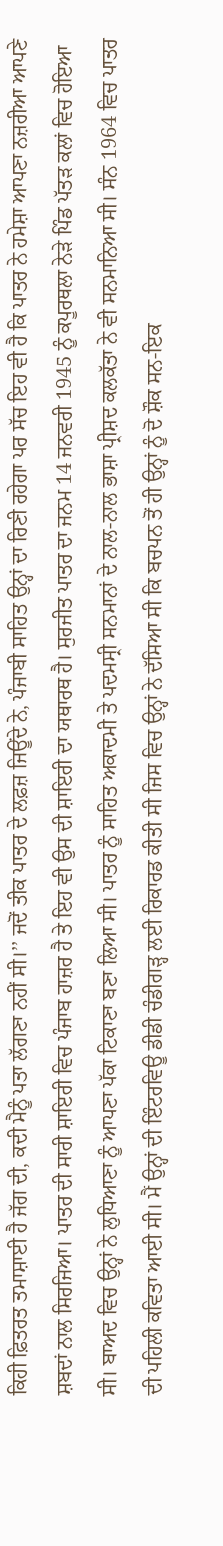ਕਿਹੀ ਫ਼ਿਤਰਤ ਤਮਾਸ਼ਾਈ ਹੈ ਜੱਗ ਦੀ, ਕਦੀ ਮੈਨੂੰ ਪਤਾ ਲੱਗਣਾ ਨਹੀਂ ਸੀ।’’ ਜਦੋਂ ਤੀਕ ਪਾਤਰ ਦੇ ਲਫ਼ਜ਼ ਜਿਊਂਦੇ ਨੇ, ਪੰਜਾਬੀ ਸਾਹਿਤ ਉਨ੍ਹਾਂ ਦਾ ਰਿਣੀ ਰਹੇਗਾ ਪਰ ਸੱਚ ਇਹ ਵੀ ਹੈ ਕਿ ਪਾਤਰ ਨੇ ਹਮੇਸ਼ਾ ਆਪਣਾ ਨਜ਼ਰੀਆ ਆਪਣੇ ਸ਼ਬਦਾਂ ਨਾਲ ਸਿਰਜਿਆ। ਪਾਤਰ ਦੀ ਸਾਰੀ ਸ਼ਾਇਰੀ ਵਿਚ ਪੰਜਾਬ ਹਾਜ਼ਰ ਹੈ ਤੇ ਇਹ ਵੀ ਉਸ ਦੀ ਸ਼ਾਇਰੀ ਦਾ ਯਥਾਰਥ ਹੈ। ਸੁਰਜੀਤ ਪਾਤਰ ਦਾ ਜਨਮ 14 ਜਨਵਰੀ 1945 ਨੂੰ ਕਪੂਰਥਲਾ ਨੇੜੇ ਪਿੰਡ ਪੱਤੜ ਕਲਾਂ ਵਿਚ ਹੋਇਆ ਸੀ। ਬਾਅਦ ਵਿਚ ਉਨ੍ਹਾਂ ਨੇ ਲੁਧਿਆਣਾ ਨੂੰ ਆਪਣਾ ਪੱਕਾ ਟਿਕਾਣਾ ਬਣਾ ਲਿਆ ਸੀ। ਪਾਤਰ ਨੂੰ ਸਾਹਿਤ ਅਕਾਦਮੀ ਤੇ ਪਦਮਸ੍ਰੀ ਸਨਮਾਨਾਂ ਦੇ ਨਾਲ-ਨਾਲ ਭਾਸ਼ਾ ਪ੍ਰੀਸ਼ਦ ਕਲਕੱਤਾ ਨੇ ਵੀ ਸਨਮਾਨਿਆ ਸੀ। ਸੰਨ 1964 ਵਿਚ ਪਾਤਰ ਦੀ ਪਹਿਲੀ ਕਵਿਤਾ ਆਈ ਸੀ। ਮੈਂ ਉਨ੍ਹਾਂ ਦੀ ਇੰਟਰਵਿਊ ਡੀਡੀ ਚੰਡੀਗੜ੍ਹ ਲਈ ਰਿਕਾਰਡ ਕੀਤੀ ਸੀ ਜਿਸ ਵਿਚ ਉਨ੍ਹਾਂ ਨੇ ਦੱਸਿਆ ਸੀ ਕਿ ਬਚਪਨ ਤੋਂ ਹੀ ਉਨ੍ਹਾਂ ਨੂੰ ਦੋ ਸ਼ੌਕ ਸਨ-ਇਕ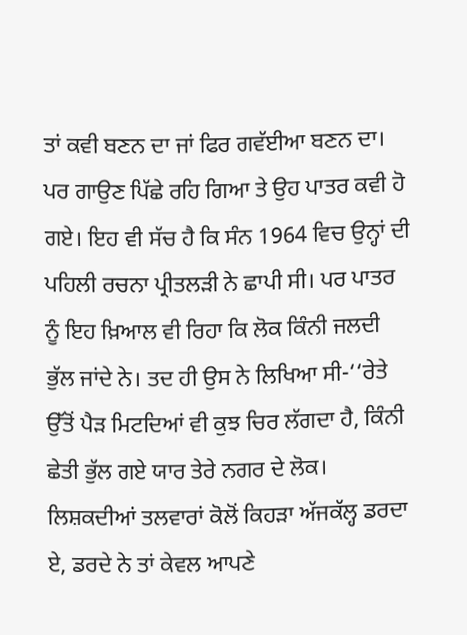ਤਾਂ ਕਵੀ ਬਣਨ ਦਾ ਜਾਂ ਫਿਰ ਗਵੱਈਆ ਬਣਨ ਦਾ। ਪਰ ਗਾਉਣ ਪਿੱਛੇ ਰਹਿ ਗਿਆ ਤੇ ਉਹ ਪਾਤਰ ਕਵੀ ਹੋ ਗਏ। ਇਹ ਵੀ ਸੱਚ ਹੈ ਕਿ ਸੰਨ 1964 ਵਿਚ ਉਨ੍ਹਾਂ ਦੀ ਪਹਿਲੀ ਰਚਨਾ ਪ੍ਰੀਤਲੜੀ ਨੇ ਛਾਪੀ ਸੀ। ਪਰ ਪਾਤਰ ਨੂੰ ਇਹ ਖ਼ਿਆਲ ਵੀ ਰਿਹਾ ਕਿ ਲੋਕ ਕਿੰਨੀ ਜਲਦੀ ਭੁੱਲ ਜਾਂਦੇ ਨੇ। ਤਦ ਹੀ ਉਸ ਨੇ ਲਿਖਿਆ ਸੀ-‘‘ਰੇਤੇ ਉੱਤੋਂ ਪੈੜ ਮਿਟਦਿਆਂ ਵੀ ਕੁਝ ਚਿਰ ਲੱਗਦਾ ਹੈ, ਕਿੰਨੀ ਛੇਤੀ ਭੁੱਲ ਗਏ ਯਾਰ ਤੇਰੇ ਨਗਰ ਦੇ ਲੋਕ। ਲਿਸ਼ਕਦੀਆਂ ਤਲਵਾਰਾਂ ਕੋਲੋਂ ਕਿਹੜਾ ਅੱਜਕੱਲ੍ਹ ਡਰਦਾ ਏ, ਡਰਦੇ ਨੇ ਤਾਂ ਕੇਵਲ ਆਪਣੇ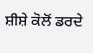ਸ਼ੀਸ਼ੇ ਕੋਲੋਂ ਡਰਦੇ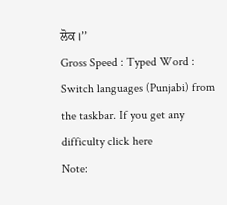ਲੋਕ।’’
Gross Speed : Typed Word : Switch languages (Punjabi) from the taskbar. If you get any difficulty click here
Note: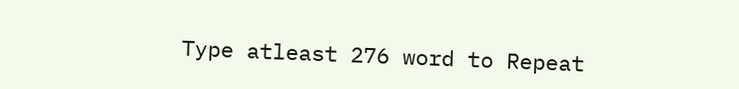Type atleast 276 word to Repeat